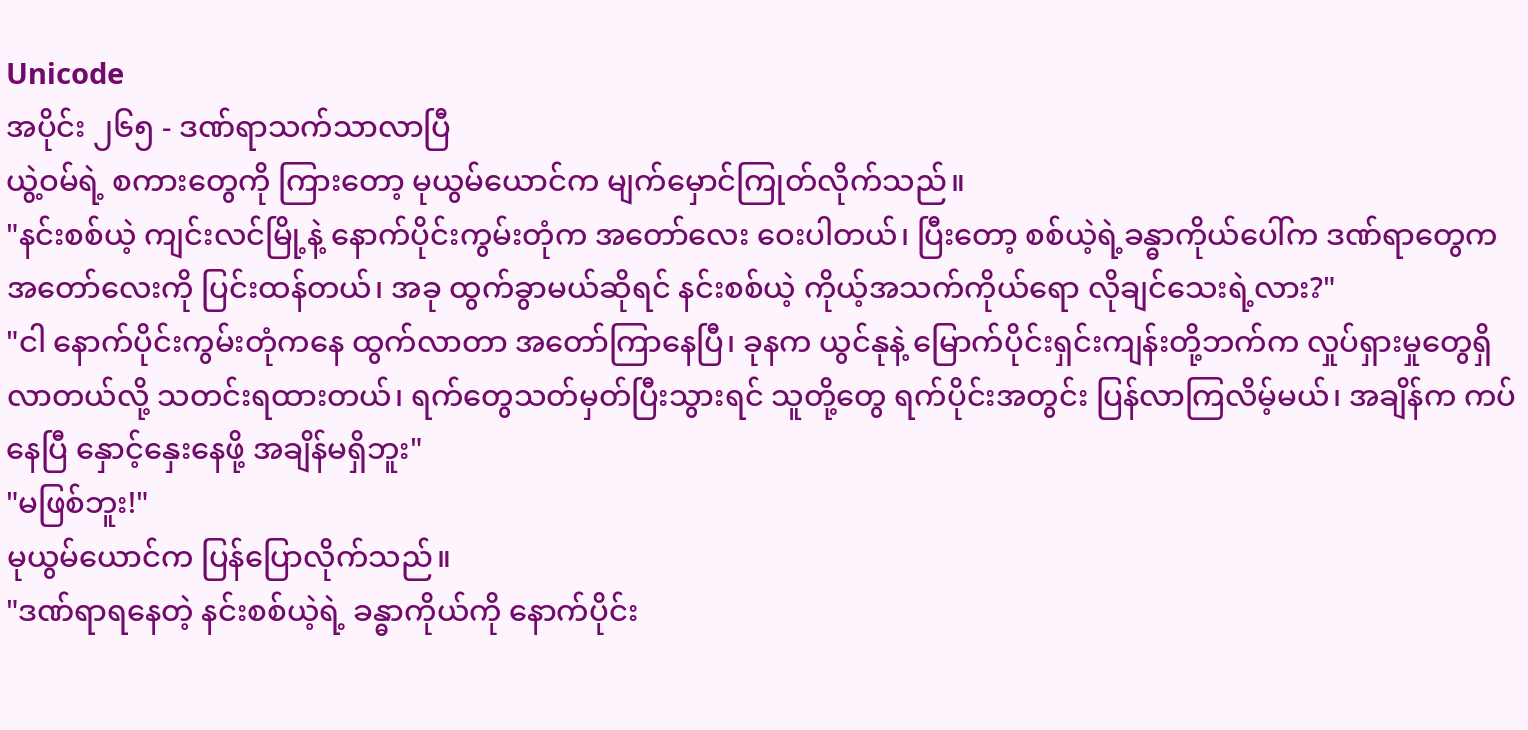Unicode
အပိုင်း ၂၆၅ - ဒဏ်ရာသက်သာလာပြီ
ယွဲ့ဝမ်ရဲ့ စကားတွေကို ကြားတော့ မုယွမ်ယောင်က မျက်မှောင်ကြုတ်လိုက်သည်။
"နင်းစစ်ယဲ့ ကျင်းလင်မြို့နဲ့ နောက်ပိုင်းကွမ်းတုံက အတော်လေး ဝေးပါတယ်၊ ပြီးတော့ စစ်ယဲ့ရဲ့ခန္ဓာကိုယ်ပေါ်က ဒဏ်ရာတွေက အတော်လေးကို ပြင်းထန်တယ်၊ အခု ထွက်ခွာမယ်ဆိုရင် နင်းစစ်ယဲ့ ကိုယ့်အသက်ကိုယ်ရော လိုချင်သေးရဲ့လား?"
"ငါ နောက်ပိုင်းကွမ်းတုံကနေ ထွက်လာတာ အတော်ကြာနေပြီ၊ ခုနက ယွင်နုနဲ့ မြောက်ပိုင်းရှင်းကျန်းတို့ဘက်က လှုပ်ရှားမှုတွေရှိလာတယ်လို့ သတင်းရထားတယ်၊ ရက်တွေသတ်မှတ်ပြီးသွားရင် သူတို့တွေ ရက်ပိုင်းအတွင်း ပြန်လာကြလိမ့်မယ်၊ အချိန်က ကပ်နေပြီ နှောင့်နှေးနေဖို့ အချိန်မရှိဘူး"
"မဖြစ်ဘူး!"
မုယွမ်ယောင်က ပြန်ပြောလိုက်သည်။
"ဒဏ်ရာရနေတဲ့ နင်းစစ်ယဲ့ရဲ့ ခန္ဓာကိုယ်ကို နောက်ပိုင်း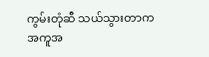ကွမ်းတုံဆီ သယ်သွားတာက အကူအ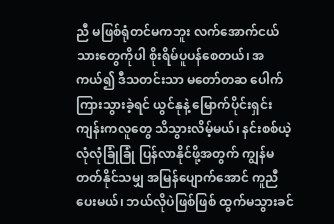ညီ မဖြစ်ရုံတင်မကဘူး လက်အောက်ငယ်သားတွေကိုပါ စိုးရိမ်ပူပန်စေတယ်၊ အကယ်၍ ဒီသတင်းသာ မတော်တဆ ပေါက်ကြားသွားခဲ့ရင် ယွင်နုနဲ့ မြောက်ပိုင်းရှင်းကျန်းကလူတွေ သိသွားလိမ့်မယ်၊ နင်းစစ်ယဲ့ လုံလုံခြုံခြုံ ပြန်လာနိုင်ဖို့အတွက် ကျွန်မ တတ်နိုင်သမျှ အမြန်ပျောက်အောင် ကူညီပေးမယ်၊ ဘယ်လိုပဲဖြစ်ဖြစ် ထွက်မသွားခင်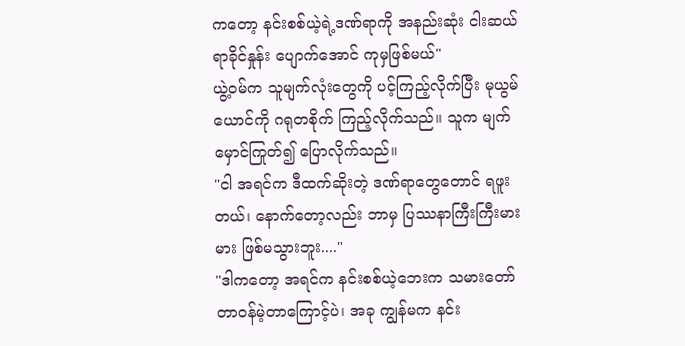ကတော့ နင်းစစ်ယဲ့ရဲ့ဒဏ်ရာကို အနည်းဆုံး ငါးဆယ်ရာခိုင်နှုန်း ပျောက်အောင် ကုမှဖြစ်မယ်"
ယွဲ့ဝမ်က သူမျက်လုံးတွေကို ပင့်ကြည့်လိုက်ပြီး မုယွမ်ယောင်ကို ဂရုတစိုက် ကြည့်လိုက်သည်။ သူက မျက်မှောင်ကြုတ်၍ ပြောလိုက်သည်။
"ငါ အရင်က ဒီထက်ဆိုးတဲ့ ဒဏ်ရာတွေတောင် ရဖူးတယ်၊ နောက်တော့လည်း ဘာမှ ပြဿနာကြီးကြီးမားမား ဖြစ်မသွားဘူး...."
"ဒါကတော့ အရင်က နင်းစစ်ယဲ့ဘေးက သမားတော် တာဝန်မဲ့တာကြောင့်ပဲ၊ အခု ကျွန်မက နင်း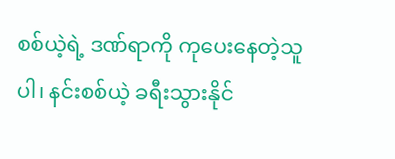စစ်ယဲ့ရဲ့ ဒဏ်ရာကို ကုပေးနေတဲ့သူပါ၊ နင်းစစ်ယဲ့ ခရီးသွားနိုင်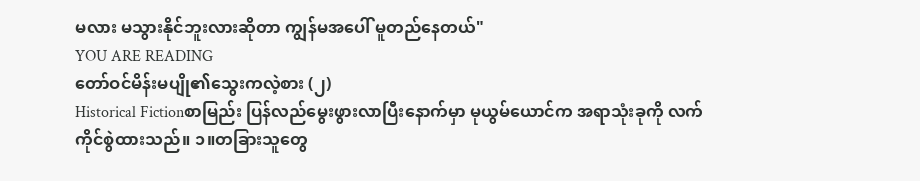မလား မသွားနိုင်ဘူးလားဆိုတာ ကျွန်မအပေါ် မူတည်နေတယ်"
YOU ARE READING
တော်ဝင်မိန်းမပျို၏သွေးကလဲ့စား (၂)
Historical Fictionစာမြည်း ပြန်လည်မွေးဖွားလာပြီးနောက်မှာ မုယွမ်ယောင်က အရာသုံးခုကို လက်ကိုင်စွဲထားသည်။ ၁။တခြားသူတွေ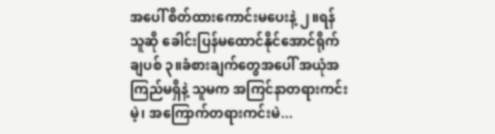အပေါ် စိတ်ထားကောင်းမပေးနဲ့ ၂။ရန်သူဆို ခေါင်းပြန်မထောင်နိုင်အောင်ရိုက်ချပစ် ၃။ခံစားချက်တွေအပေါ် အယုံအကြည်မရှိနဲ့ သူမက အကြင်နာတရားကင်းမဲ့၊ အကြောက်တရားကင်းမဲ...